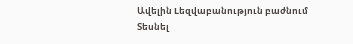Ավելին Lեզվաբանություն բաժնում
Տեսնել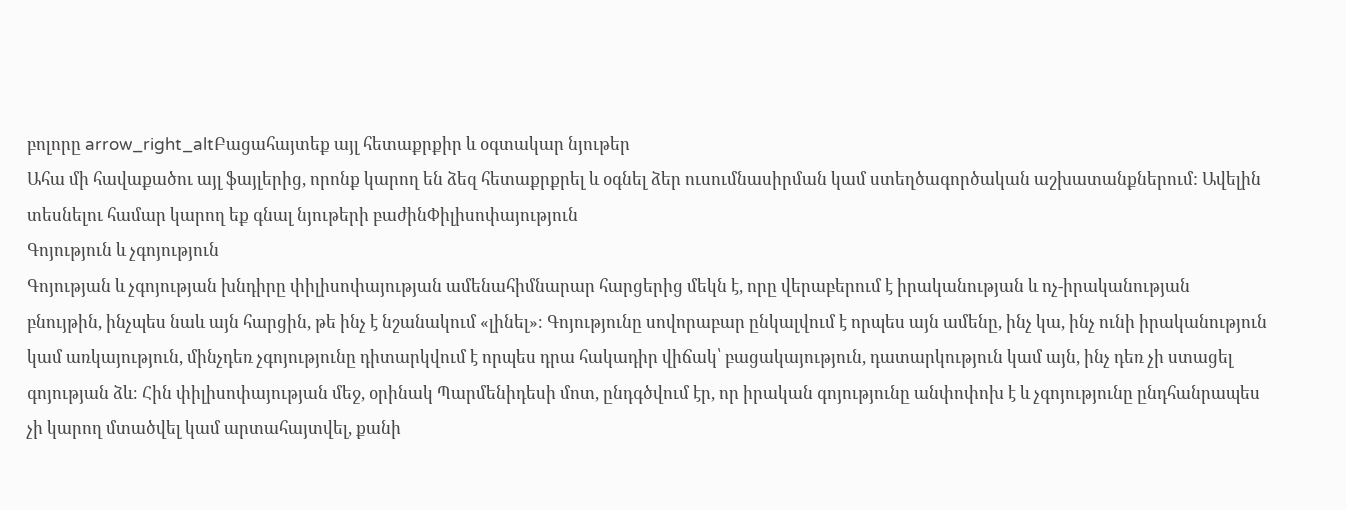բոլորը arrow_right_altԲացահայտեք այլ հետաքրքիր և օգտակար նյութեր
Ահա մի հավաքածու այլ ֆայլերից, որոնք կարող են ձեզ հետաքրքրել և օգնել ձեր ուսումնասիրման կամ ստեղծագործական աշխատանքներում: Ավելին տեսնելու համար կարող եք գնալ նյութերի բաժինՓիլիսոփայություն
Գոյություն և չգոյություն
Գոյության և չգոյության խնդիրը փիլիսոփայության ամենահիմնարար հարցերից մեկն է, որը վերաբերում է իրականության և ոչ-իրականության բնույթին, ինչպես նաև այն հարցին, թե ինչ է նշանակում «լինել»։ Գոյությունը սովորաբար ընկալվում է որպես այն ամենը, ինչ կա, ինչ ունի իրականություն կամ առկայություն, մինչդեռ չգոյությունը դիտարկվում է որպես դրա հակադիր վիճակ՝ բացակայություն, դատարկություն կամ այն, ինչ դեռ չի ստացել գոյության ձև։ Հին փիլիսոփայության մեջ, օրինակ Պարմենիդեսի մոտ, ընդգծվում էր, որ իրական գոյությունը անփոփոխ է և չգոյությունը ընդհանրապես չի կարող մտածվել կամ արտահայտվել, քանի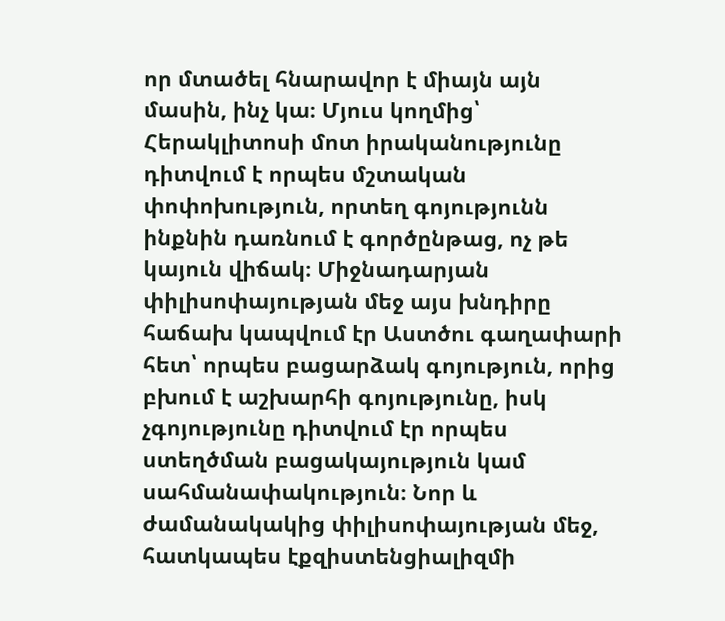որ մտածել հնարավոր է միայն այն մասին, ինչ կա։ Մյուս կողմից՝ Հերակլիտոսի մոտ իրականությունը դիտվում է որպես մշտական փոփոխություն, որտեղ գոյությունն ինքնին դառնում է գործընթաց, ոչ թե կայուն վիճակ։ Միջնադարյան փիլիսոփայության մեջ այս խնդիրը հաճախ կապվում էր Աստծու գաղափարի հետ՝ որպես բացարձակ գոյություն, որից բխում է աշխարհի գոյությունը, իսկ չգոյությունը դիտվում էր որպես ստեղծման բացակայություն կամ սահմանափակություն։ Նոր և ժամանակակից փիլիսոփայության մեջ, հատկապես էքզիստենցիալիզմի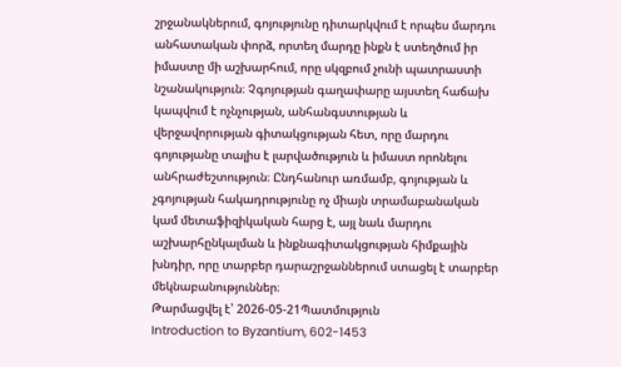շրջանակներում, գոյությունը դիտարկվում է որպես մարդու անհատական փորձ, որտեղ մարդը ինքն է ստեղծում իր իմաստը մի աշխարհում, որը սկզբում չունի պատրաստի նշանակություն։ Չգոյության գաղափարը այստեղ հաճախ կապվում է ոչնչության, անհանգստության և վերջավորության գիտակցության հետ, որը մարդու գոյությանը տալիս է լարվածություն և իմաստ որոնելու անհրաժեշտություն։ Ընդհանուր առմամբ, գոյության և չգոյության հակադրությունը ոչ միայն տրամաբանական կամ մետաֆիզիկական հարց է, այլ նաև մարդու աշխարհընկալման և ինքնագիտակցության հիմքային խնդիր, որը տարբեր դարաշրջաններում ստացել է տարբեր մեկնաբանություններ։
Թարմացվել է՝ 2026-05-21Պատմություն
Introduction to Byzantium, 602-1453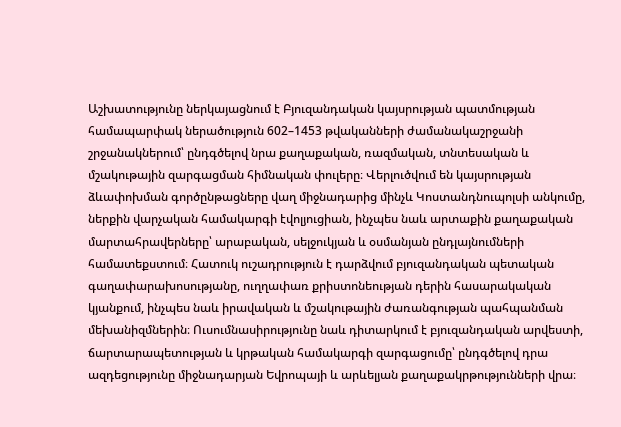Աշխատությունը ներկայացնում է Բյուզանդական կայսրության պատմության համապարփակ ներածություն 602–1453 թվականների ժամանակաշրջանի շրջանակներում՝ ընդգծելով նրա քաղաքական, ռազմական, տնտեսական և մշակութային զարգացման հիմնական փուլերը։ Վերլուծվում են կայսրության ձևափոխման գործընթացները վաղ միջնադարից մինչև Կոստանդնուպոլսի անկումը, ներքին վարչական համակարգի էվոլյուցիան, ինչպես նաև արտաքին քաղաքական մարտահրավերները՝ արաբական, սելջուկյան և օսմանյան ընդլայնումների համատեքստում։ Հատուկ ուշադրություն է դարձվում բյուզանդական պետական գաղափարախոսությանը, ուղղափառ քրիստոնեության դերին հասարակական կյանքում, ինչպես նաև իրավական և մշակութային ժառանգության պահպանման մեխանիզմներին։ Ուսումնասիրությունը նաև դիտարկում է բյուզանդական արվեստի, ճարտարապետության և կրթական համակարգի զարգացումը՝ ընդգծելով դրա ազդեցությունը միջնադարյան Եվրոպայի և արևելյան քաղաքակրթությունների վրա։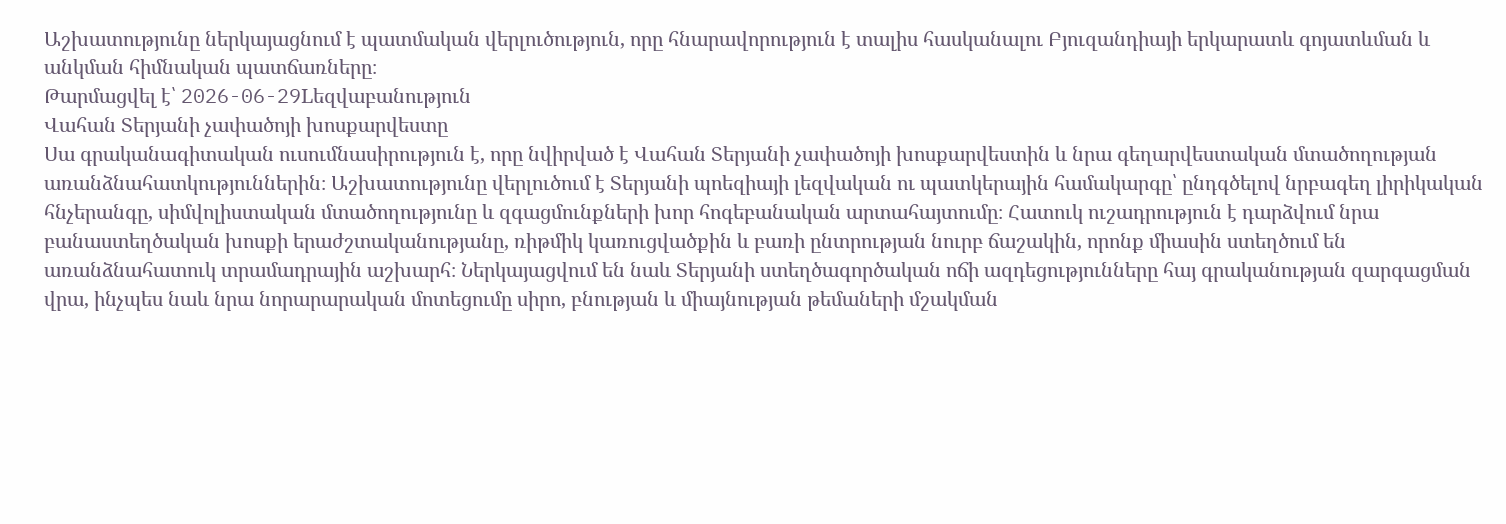Աշխատությունը ներկայացնում է պատմական վերլուծություն, որը հնարավորություն է տալիս հասկանալու Բյուզանդիայի երկարատև գոյատևման և անկման հիմնական պատճառները։
Թարմացվել է՝ 2026-06-29Lեզվաբանություն
Վահան Տերյանի չափածոյի խոսքարվեստը
Սա գրականագիտական ուսումնասիրություն է, որը նվիրված է Վահան Տերյանի չափածոյի խոսքարվեստին և նրա գեղարվեստական մտածողության առանձնահատկություններին։ Աշխատությունը վերլուծում է Տերյանի պոեզիայի լեզվական ու պատկերային համակարգը՝ ընդգծելով նրբագեղ լիրիկական հնչերանգը, սիմվոլիստական մտածողությունը և զգացմունքների խոր հոգեբանական արտահայտումը։ Հատուկ ուշադրություն է դարձվում նրա բանաստեղծական խոսքի երաժշտականությանը, ռիթմիկ կառուցվածքին և բառի ընտրության նուրբ ճաշակին, որոնք միասին ստեղծում են առանձնահատուկ տրամադրային աշխարհ։ Ներկայացվում են նաև Տերյանի ստեղծագործական ոճի ազդեցությունները հայ գրականության զարգացման վրա, ինչպես նաև նրա նորարարական մոտեցումը սիրո, բնության և միայնության թեմաների մշակման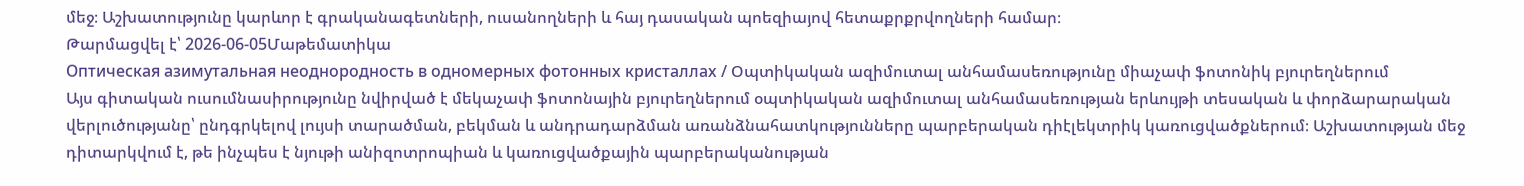մեջ։ Աշխատությունը կարևոր է գրականագետների, ուսանողների և հայ դասական պոեզիայով հետաքրքրվողների համար։
Թարմացվել է՝ 2026-06-05Մաթեմատիկա
Оптическая азимутальная неоднородность в одномерных фотонных кристаллах / Օպտիկական ազիմուտալ անհամասեռությունը միաչափ ֆոտոնիկ բյուրեղներում
Այս գիտական ուսումնասիրությունը նվիրված է մեկաչափ ֆոտոնային բյուրեղներում օպտիկական ազիմուտալ անհամասեռության երևույթի տեսական և փորձարարական վերլուծությանը՝ ընդգրկելով լույսի տարածման, բեկման և անդրադարձման առանձնահատկությունները պարբերական դիէլեկտրիկ կառուցվածքներում։ Աշխատության մեջ դիտարկվում է, թե ինչպես է նյութի անիզոտրոպիան և կառուցվածքային պարբերականության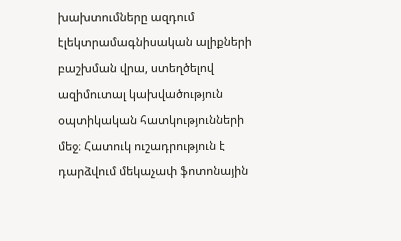խախտումները ազդում էլեկտրամագնիսական ալիքների բաշխման վրա, ստեղծելով ազիմուտալ կախվածություն օպտիկական հատկությունների մեջ։ Հատուկ ուշադրություն է դարձվում մեկաչափ ֆոտոնային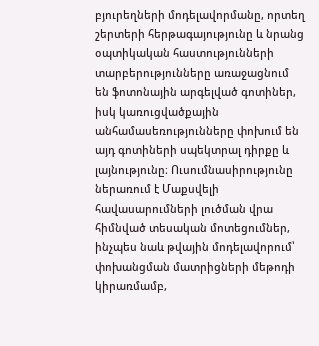բյուրեղների մոդելավորմանը, որտեղ շերտերի հերթագայությունը և նրանց օպտիկական հաստությունների տարբերությունները առաջացնում են ֆոտոնային արգելված գոտիներ, իսկ կառուցվածքային անհամասեռությունները փոխում են այդ գոտիների սպեկտրալ դիրքը և լայնությունը։ Ուսումնասիրությունը ներառում է Մաքսվելի հավասարումների լուծման վրա հիմնված տեսական մոտեցումներ, ինչպես նաև թվային մոդելավորում՝ փոխանցման մատրիցների մեթոդի կիրառմամբ,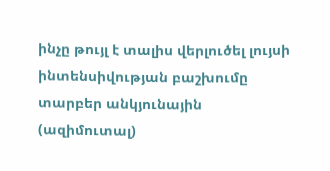ինչը թույլ է տալիս վերլուծել լույսի ինտենսիվության բաշխումը տարբեր անկյունային (ազիմուտալ)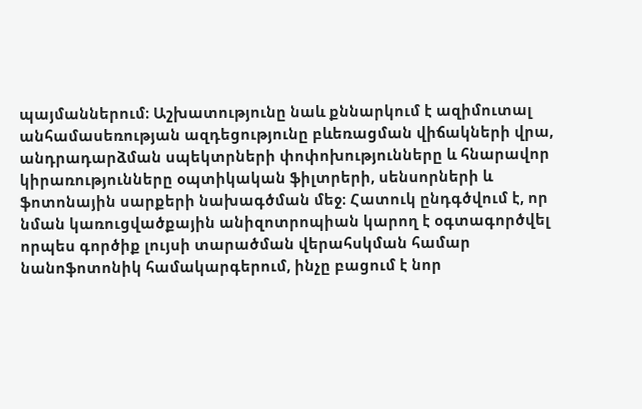պայմաններում։ Աշխատությունը նաև քննարկում է ազիմուտալ անհամասեռության ազդեցությունը բևեռացման վիճակների վրա, անդրադարձման սպեկտրների փոփոխությունները և հնարավոր կիրառությունները օպտիկական ֆիլտրերի, սենսորների և ֆոտոնային սարքերի նախագծման մեջ։ Հատուկ ընդգծվում է, որ նման կառուցվածքային անիզոտրոպիան կարող է օգտագործվել որպես գործիք լույսի տարածման վերահսկման համար նանոֆոտոնիկ համակարգերում, ինչը բացում է նոր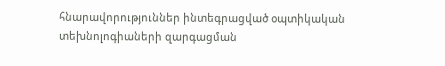հնարավորություններ ինտեգրացված օպտիկական տեխնոլոգիաների զարգացման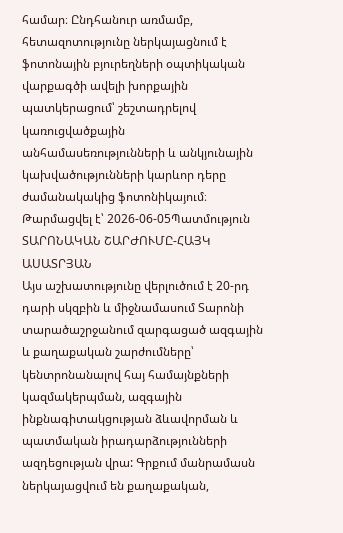համար։ Ընդհանուր առմամբ, հետազոտությունը ներկայացնում է ֆոտոնային բյուրեղների օպտիկական վարքագծի ավելի խորքային պատկերացում՝ շեշտադրելով կառուցվածքային անհամասեռությունների և անկյունային կախվածությունների կարևոր դերը ժամանակակից ֆոտոնիկայում։
Թարմացվել է՝ 2026-06-05Պատմություն
ՏԱՐՈՆԱԿԱՆ ՇԱՐԺՈՒՄԸ-ՀԱՅԿ ԱՍԱՏՐՅԱՆ
Այս աշխատությունը վերլուծում է 20-րդ դարի սկզբին և միջնամասում Տարոնի տարածաշրջանում զարգացած ազգային և քաղաքական շարժումները՝ կենտրոնանալով հայ համայնքների կազմակերպման, ազգային ինքնագիտակցության ձևավորման և պատմական իրադարձությունների ազդեցության վրա: Գրքում մանրամասն ներկայացվում են քաղաքական,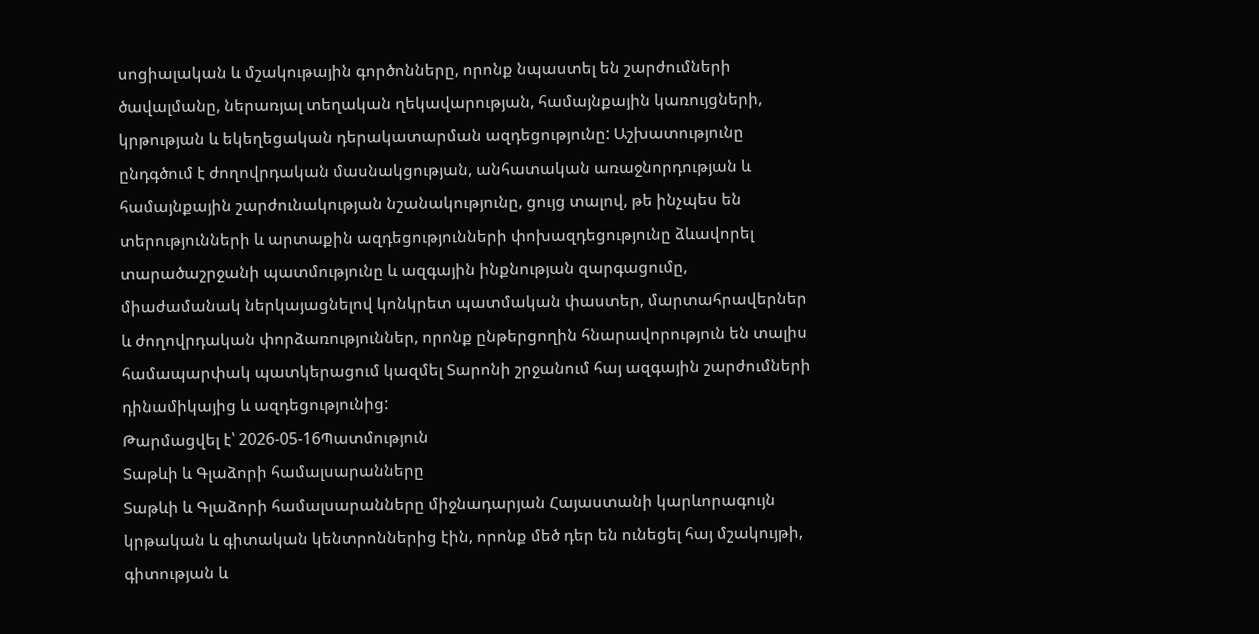սոցիալական և մշակութային գործոնները, որոնք նպաստել են շարժումների ծավալմանը, ներառյալ տեղական ղեկավարության, համայնքային կառույցների, կրթության և եկեղեցական դերակատարման ազդեցությունը: Աշխատությունը ընդգծում է ժողովրդական մասնակցության, անհատական առաջնորդության և համայնքային շարժունակության նշանակությունը, ցույց տալով, թե ինչպես են տերությունների և արտաքին ազդեցությունների փոխազդեցությունը ձևավորել տարածաշրջանի պատմությունը և ազգային ինքնության զարգացումը, միաժամանակ ներկայացնելով կոնկրետ պատմական փաստեր, մարտահրավերներ և ժողովրդական փորձառություններ, որոնք ընթերցողին հնարավորություն են տալիս համապարփակ պատկերացում կազմել Տարոնի շրջանում հայ ազգային շարժումների դինամիկայից և ազդեցությունից:
Թարմացվել է՝ 2026-05-16Պատմություն
Տաթևի և Գլաձորի համալսարանները
Տաթևի և Գլաձորի համալսարանները միջնադարյան Հայաստանի կարևորագույն կրթական և գիտական կենտրոններից էին, որոնք մեծ դեր են ունեցել հայ մշակույթի, գիտության և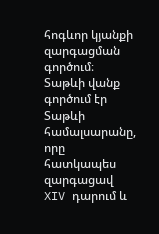հոգևոր կյանքի զարգացման գործում։ Տաթևի վանք գործում էր Տաթևի համալսարանը, որը հատկապես զարգացավ XIV դարում և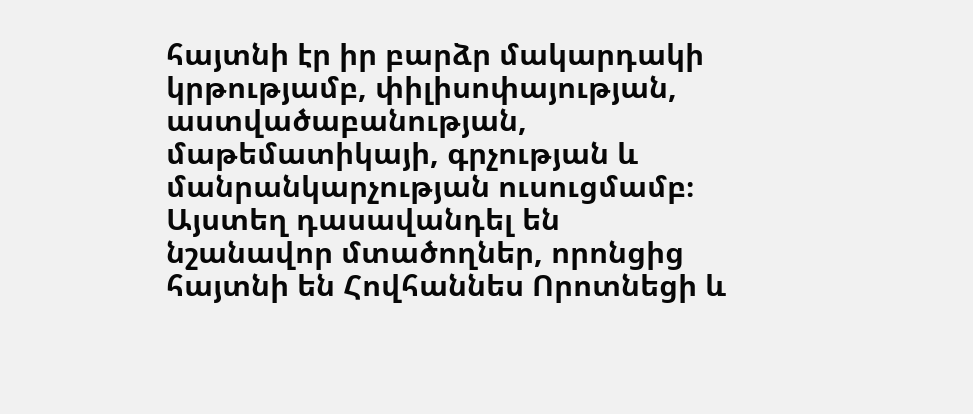հայտնի էր իր բարձր մակարդակի կրթությամբ, փիլիսոփայության, աստվածաբանության, մաթեմատիկայի, գրչության և մանրանկարչության ուսուցմամբ։ Այստեղ դասավանդել են նշանավոր մտածողներ, որոնցից հայտնի են Հովհաննես Որոտնեցի և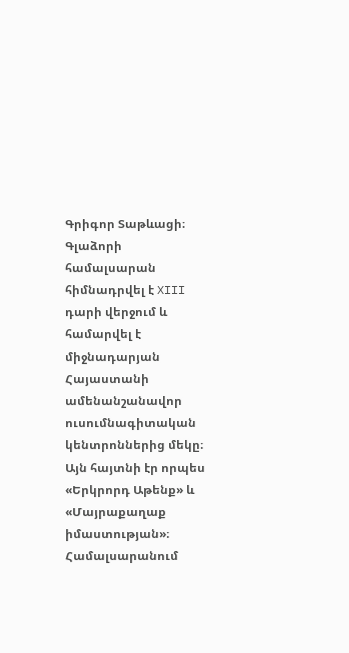Գրիգոր Տաթևացի։ Գլաձորի համալսարան հիմնադրվել է XIII դարի վերջում և համարվել է միջնադարյան Հայաստանի ամենանշանավոր ուսումնագիտական կենտրոններից մեկը։ Այն հայտնի էր որպես «Երկրորդ Աթենք» և «Մայրաքաղաք իմաստության»։ Համալսարանում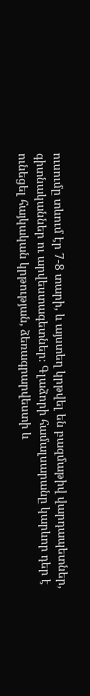ուսումը տևում էր 7-8 տարի, և այստեղ կրթվել են բազմաթիվ վարդապետներ, գիտնականներ ու արվեստագետներ։ Գլաձորի համալսարանը կարևոր դեր է ունեցել հայկական կրթության, ձեռագրարվեստի և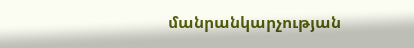մանրանկարչության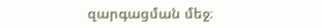զարգացման մեջ։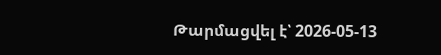Թարմացվել է՝ 2026-05-13